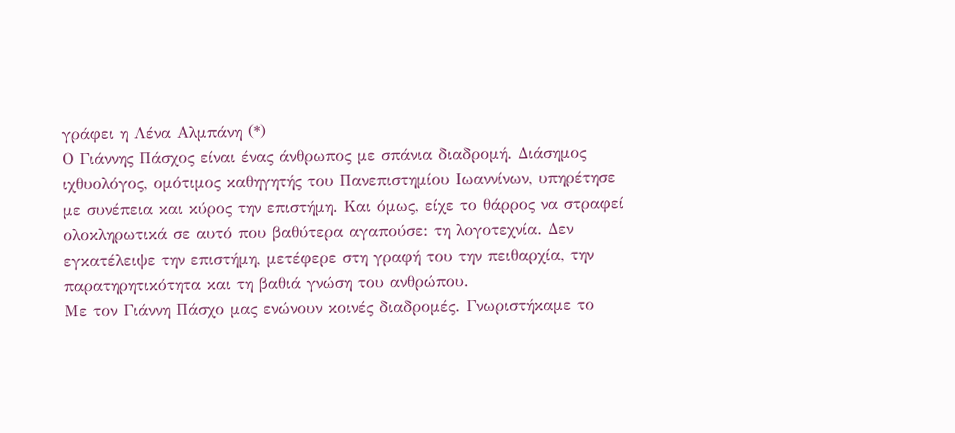γράφει η Λένα Αλμπάνη (*)
Ο Γιάννης Πάσχος είναι ένας άνθρωπος με σπάνια διαδρομή. Διάσημος ιχθυολόγος, ομότιμος καθηγητής του Πανεπιστημίου Ιωαννίνων, υπηρέτησε με συνέπεια και κύρος την επιστήμη. Και όμως, είχε το θάρρος να στραφεί ολοκληρωτικά σε αυτό που βαθύτερα αγαπούσε: τη λογοτεχνία. Δεν εγκατέλειψε την επιστήμη, μετέφερε στη γραφή του την πειθαρχία, την παρατηρητικότητα και τη βαθιά γνώση του ανθρώπου.
Με τον Γιάννη Πάσχο μας ενώνουν κοινές διαδρομές. Γνωριστήκαμε το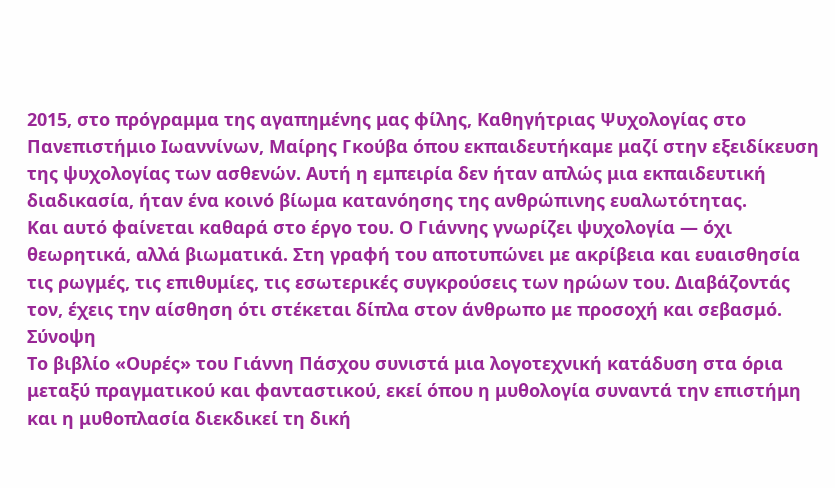2015, στο πρόγραμμα της αγαπημένης μας φίλης, Καθηγήτριας Ψυχολογίας στο Πανεπιστήμιο Ιωαννίνων, Μαίρης Γκούβα όπου εκπαιδευτήκαμε μαζί στην εξειδίκευση της ψυχολογίας των ασθενών. Αυτή η εμπειρία δεν ήταν απλώς μια εκπαιδευτική διαδικασία, ήταν ένα κοινό βίωμα κατανόησης της ανθρώπινης ευαλωτότητας.
Και αυτό φαίνεται καθαρά στο έργο του. Ο Γιάννης γνωρίζει ψυχολογία — όχι θεωρητικά, αλλά βιωματικά. Στη γραφή του αποτυπώνει με ακρίβεια και ευαισθησία τις ρωγμές, τις επιθυμίες, τις εσωτερικές συγκρούσεις των ηρώων του. Διαβάζοντάς τον, έχεις την αίσθηση ότι στέκεται δίπλα στον άνθρωπο με προσοχή και σεβασμό.
Σύνοψη
Το βιβλίο «Ουρές» του Γιάννη Πάσχου συνιστά μια λογοτεχνική κατάδυση στα όρια μεταξύ πραγματικού και φανταστικού, εκεί όπου η μυθολογία συναντά την επιστήμη και η μυθοπλασία διεκδικεί τη δική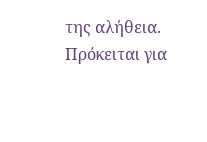της αλήθεια.
Πρόκειται για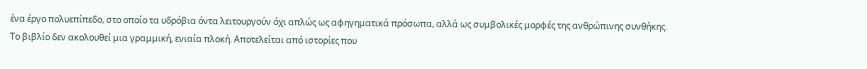ένα έργο πολυεπίπεδο, στο οποίο τα υδρόβια όντα λειτουργούν όχι απλώς ως αφηγηματικά πρόσωπα, αλλά ως συμβολικές μορφές της ανθρώπινης συνθήκης.
Το βιβλίο δεν ακολουθεί μια γραμμική, ενιαία πλοκή. Αποτελείται από ιστορίες που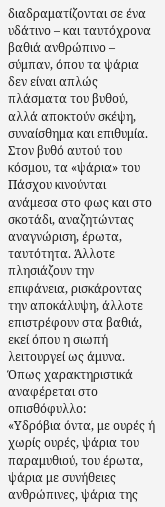διαδραματίζονται σε ένα υδάτινο – και ταυτόχρονα βαθιά ανθρώπινο – σύμπαν, όπου τα ψάρια δεν είναι απλώς πλάσματα του βυθού, αλλά αποκτούν σκέψη, συναίσθημα και επιθυμία.
Στον βυθό αυτού του κόσμου, τα «ψάρια» του Πάσχου κινούνται ανάμεσα στο φως και στο σκοτάδι, αναζητώντας αναγνώριση, έρωτα, ταυτότητα. Άλλοτε πλησιάζουν την επιφάνεια, ρισκάροντας την αποκάλυψη, άλλοτε επιστρέφουν στα βαθιά, εκεί όπου η σιωπή λειτουργεί ως άμυνα.
Όπως χαρακτηριστικά αναφέρεται στο οπισθόφυλλο:
«Υδρόβια όντα, με ουρές ή χωρίς ουρές, ψάρια του παραμυθιού, του έρωτα, ψάρια με συνήθειες ανθρώπινες, ψάρια της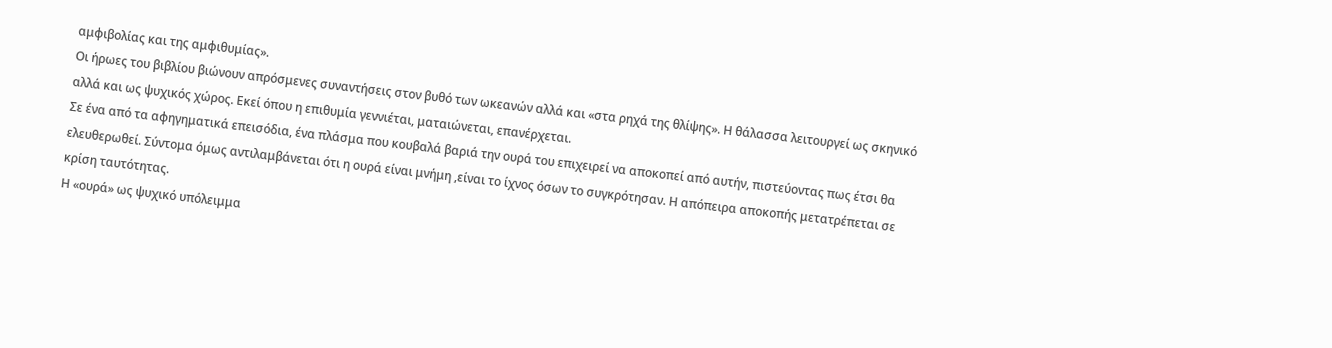αμφιβολίας και της αμφιθυμίας».
Οι ήρωες του βιβλίου βιώνουν απρόσμενες συναντήσεις στον βυθό των ωκεανών αλλά και «στα ρηχά της θλίψης». Η θάλασσα λειτουργεί ως σκηνικό αλλά και ως ψυχικός χώρος. Εκεί όπου η επιθυμία γεννιέται, ματαιώνεται, επανέρχεται.
Σε ένα από τα αφηγηματικά επεισόδια, ένα πλάσμα που κουβαλά βαριά την ουρά του επιχειρεί να αποκοπεί από αυτήν, πιστεύοντας πως έτσι θα ελευθερωθεί. Σύντομα όμως αντιλαμβάνεται ότι η ουρά είναι μνήμη ,είναι το ίχνος όσων το συγκρότησαν. Η απόπειρα αποκοπής μετατρέπεται σε κρίση ταυτότητας.
Η «ουρά» ως ψυχικό υπόλειμμα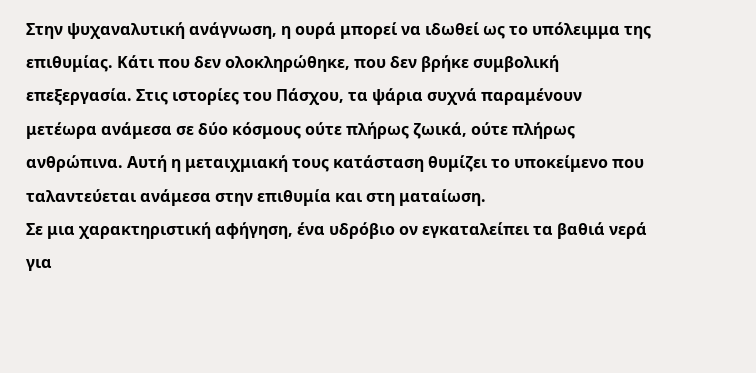Στην ψυχαναλυτική ανάγνωση, η ουρά μπορεί να ιδωθεί ως το υπόλειμμα της επιθυμίας. Κάτι που δεν ολοκληρώθηκε, που δεν βρήκε συμβολική επεξεργασία. Στις ιστορίες του Πάσχου, τα ψάρια συχνά παραμένουν μετέωρα ανάμεσα σε δύο κόσμους ούτε πλήρως ζωικά, ούτε πλήρως ανθρώπινα. Αυτή η μεταιχμιακή τους κατάσταση θυμίζει το υποκείμενο που ταλαντεύεται ανάμεσα στην επιθυμία και στη ματαίωση.
Σε μια χαρακτηριστική αφήγηση, ένα υδρόβιο ον εγκαταλείπει τα βαθιά νερά για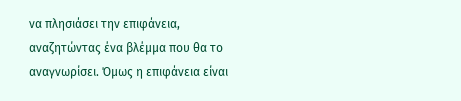να πλησιάσει την επιφάνεια, αναζητώντας ένα βλέμμα που θα το αναγνωρίσει. Όμως η επιφάνεια είναι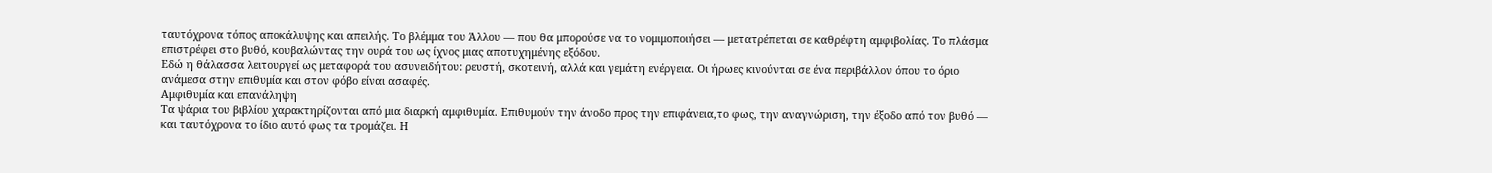ταυτόχρονα τόπος αποκάλυψης και απειλής. Το βλέμμα του Άλλου — που θα μπορούσε να το νομιμοποιήσει — μετατρέπεται σε καθρέφτη αμφιβολίας. Το πλάσμα επιστρέφει στο βυθό, κουβαλώντας την ουρά του ως ίχνος μιας αποτυχημένης εξόδου.
Εδώ η θάλασσα λειτουργεί ως μεταφορά του ασυνειδήτου: ρευστή, σκοτεινή, αλλά και γεμάτη ενέργεια. Οι ήρωες κινούνται σε ένα περιβάλλον όπου το όριο ανάμεσα στην επιθυμία και στον φόβο είναι ασαφές.
Αμφιθυμία και επανάληψη
Τα ψάρια του βιβλίου χαρακτηρίζονται από μια διαρκή αμφιθυμία. Επιθυμούν την άνοδο προς την επιφάνεια,το φως, την αναγνώριση, την έξοδο από τον βυθό — και ταυτόχρονα το ίδιο αυτό φως τα τρομάζει. Η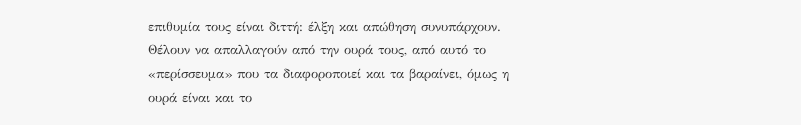επιθυμία τους είναι διττή: έλξη και απώθηση συνυπάρχουν. Θέλουν να απαλλαγούν από την ουρά τους, από αυτό το «περίσσευμα» που τα διαφοροποιεί και τα βαραίνει, όμως η ουρά είναι και το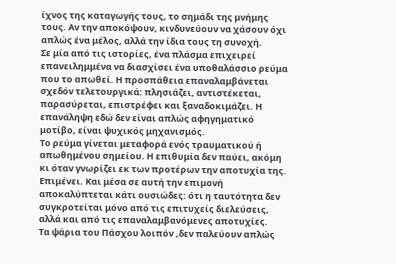ίχνος της καταγωγής τους, το σημάδι της μνήμης τους. Αν την αποκόψουν, κινδυνεύουν να χάσουν όχι απλώς ένα μέλος, αλλά την ίδια τους τη συνοχή.
Σε μία από τις ιστορίες, ένα πλάσμα επιχειρεί επανειλημμένα να διασχίσει ένα υποθαλάσσιο ρεύμα που το απωθεί. Η προσπάθεια επαναλαμβάνεται σχεδόν τελετουργικά: πλησιάζει, αντιστέκεται, παρασύρεται, επιστρέφει και ξαναδοκιμάζει. Η επανάληψη εδώ δεν είναι απλώς αφηγηματικό μοτίβο, είναι ψυχικός μηχανισμός.
Το ρεύμα γίνεται μεταφορά ενός τραυματικού ή απωθημένου σημείου. Η επιθυμία δεν παύει, ακόμη κι όταν γνωρίζει εκ των προτέρων την αποτυχία της. Επιμένει. Και μέσα σε αυτή την επιμονή αποκαλύπτεται κάτι ουσιώδες: ότι η ταυτότητα δεν συγκροτείται μόνο από τις επιτυχείς διελεύσεις, αλλά και από τις επαναλαμβανόμενες αποτυχίες.
Τα ψάρια του Πάσχου λοιπόν ,δεν παλεύουν απλώς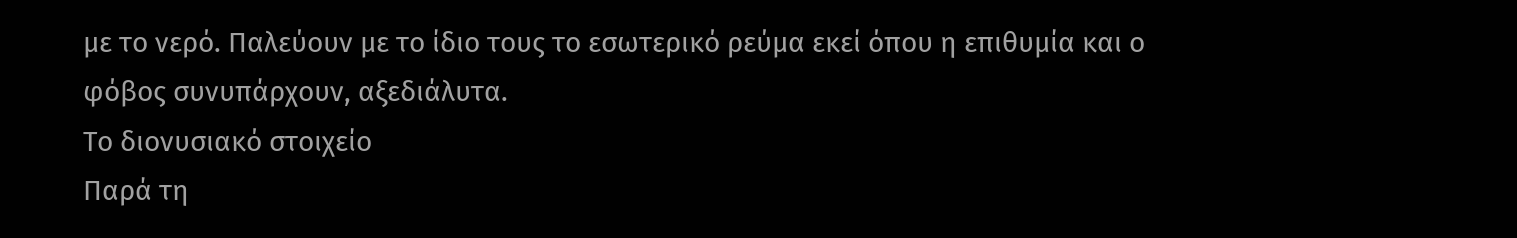με το νερό. Παλεύουν με το ίδιο τους το εσωτερικό ρεύμα εκεί όπου η επιθυμία και ο φόβος συνυπάρχουν, αξεδιάλυτα.
Το διονυσιακό στοιχείο
Παρά τη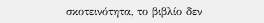σκοτεινότητα, το βιβλίο δεν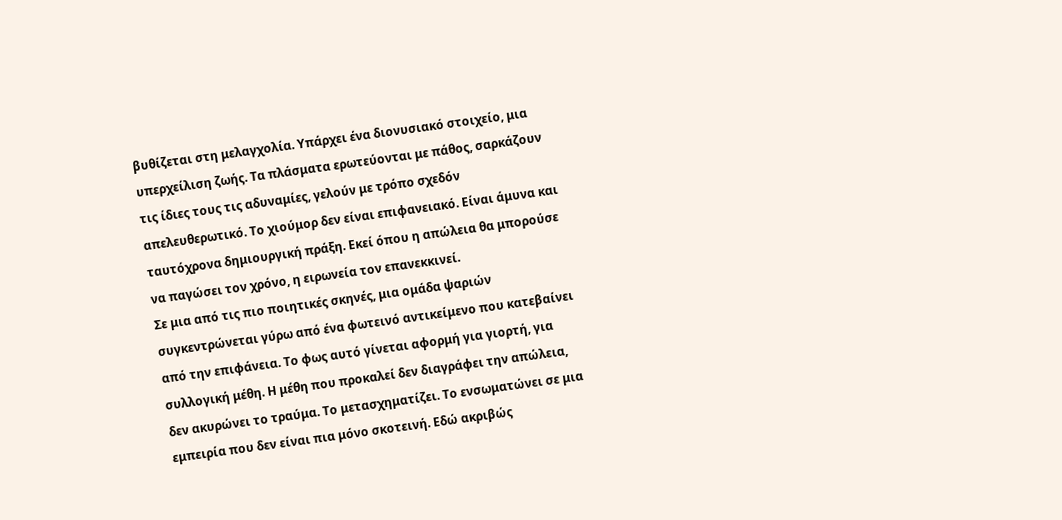βυθίζεται στη μελαγχολία. Υπάρχει ένα διονυσιακό στοιχείο, μια υπερχείλιση ζωής. Τα πλάσματα ερωτεύονται με πάθος, σαρκάζουν τις ίδιες τους τις αδυναμίες, γελούν με τρόπο σχεδόν απελευθερωτικό. Το χιούμορ δεν είναι επιφανειακό. Είναι άμυνα και ταυτόχρονα δημιουργική πράξη. Εκεί όπου η απώλεια θα μπορούσε να παγώσει τον χρόνο, η ειρωνεία τον επανεκκινεί.
Σε μια από τις πιο ποιητικές σκηνές, μια ομάδα ψαριών συγκεντρώνεται γύρω από ένα φωτεινό αντικείμενο που κατεβαίνει από την επιφάνεια. Το φως αυτό γίνεται αφορμή για γιορτή, για συλλογική μέθη. Η μέθη που προκαλεί δεν διαγράφει την απώλεια, δεν ακυρώνει το τραύμα. Το μετασχηματίζει. Το ενσωματώνει σε μια εμπειρία που δεν είναι πια μόνο σκοτεινή. Εδώ ακριβώς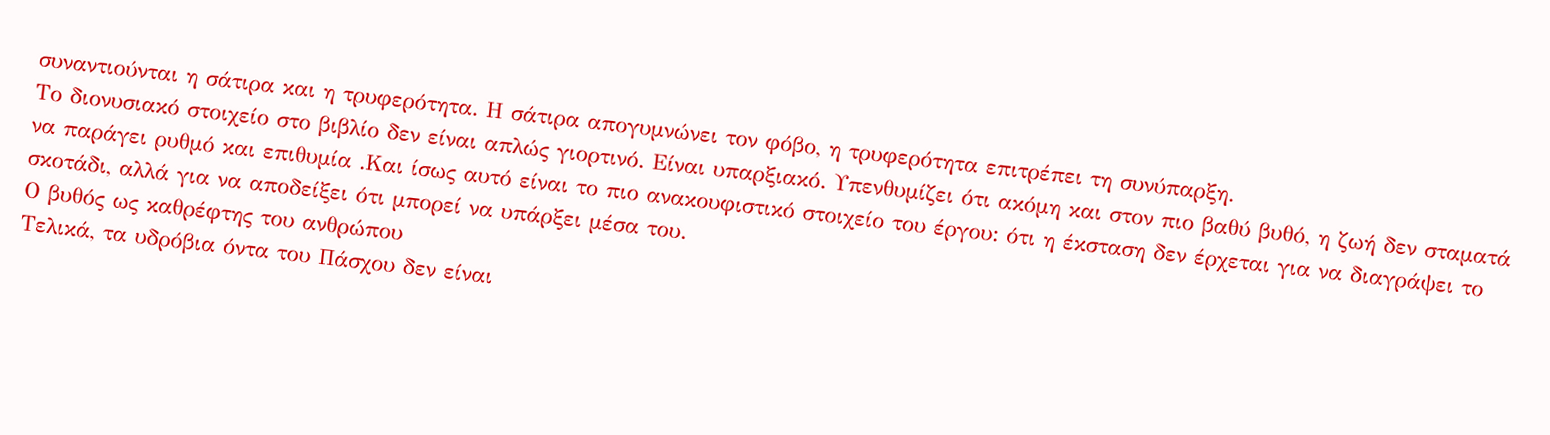συναντιούνται η σάτιρα και η τρυφερότητα. Η σάτιρα απογυμνώνει τον φόβο, η τρυφερότητα επιτρέπει τη συνύπαρξη.
Το διονυσιακό στοιχείο στο βιβλίο δεν είναι απλώς γιορτινό. Είναι υπαρξιακό. Υπενθυμίζει ότι ακόμη και στον πιο βαθύ βυθό, η ζωή δεν σταματά να παράγει ρυθμό και επιθυμία .Και ίσως αυτό είναι το πιο ανακουφιστικό στοιχείο του έργου: ότι η έκσταση δεν έρχεται για να διαγράψει το σκοτάδι, αλλά για να αποδείξει ότι μπορεί να υπάρξει μέσα του.
Ο βυθός ως καθρέφτης του ανθρώπου
Τελικά, τα υδρόβια όντα του Πάσχου δεν είναι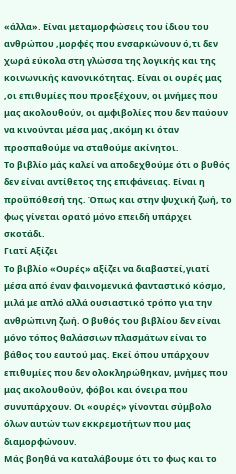«άλλα». Είναι μεταμορφώσεις του ίδιου του ανθρώπου ,μορφές που ενσαρκώνουν ό,τι δεν χωρά εύκολα στη γλώσσα της λογικής και της κοινωνικής κανονικότητας. Είναι οι ουρές μας ,οι επιθυμίες που προεξέχουν, οι μνήμες που μας ακολουθούν, οι αμφιβολίες που δεν παύουν να κινούνται μέσα μας ,ακόμη κι όταν προσπαθούμε να σταθούμε ακίνητοι.
Το βιβλίο μάς καλεί να αποδεχθούμε ότι ο βυθός δεν είναι αντίθετος της επιφάνειας. Είναι η προϋπόθεσή της. Όπως και στην ψυχική ζωή, το φως γίνεται ορατό μόνο επειδή υπάρχει σκοτάδι.
Γιατί Αξίζει
Το βιβλίο «Ουρές» αξίζει να διαβαστεί,γιατί μέσα από έναν φαινομενικά φανταστικό κόσμο, μιλά με απλό αλλά ουσιαστικό τρόπο για την ανθρώπινη ζωή. Ο βυθός του βιβλίου δεν είναι μόνο τόπος θαλάσσιων πλασμάτων είναι το βάθος του εαυτού μας. Εκεί όπου υπάρχουν επιθυμίες που δεν ολοκληρώθηκαν, μνήμες που μας ακολουθούν, φόβοι και όνειρα που συνυπάρχουν. Οι «ουρές» γίνονται σύμβολο όλων αυτών των εκκρεμοτήτων που μας διαμορφώνουν.
Μάς βοηθά να καταλάβουμε ότι το φως και το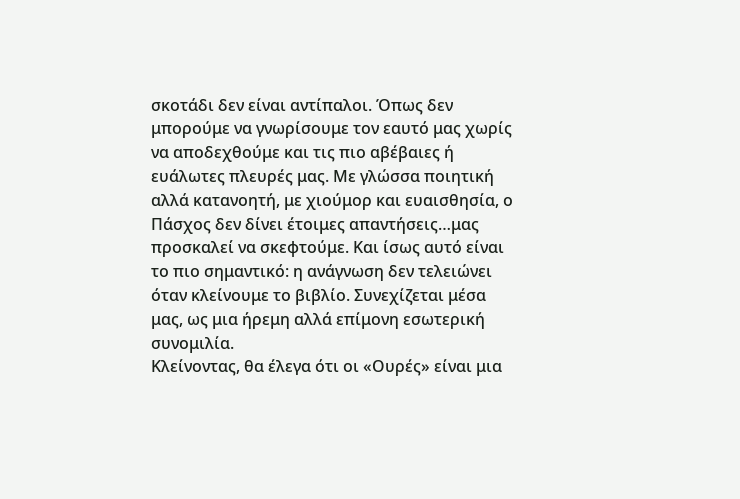σκοτάδι δεν είναι αντίπαλοι. Όπως δεν μπορούμε να γνωρίσουμε τον εαυτό μας χωρίς να αποδεχθούμε και τις πιο αβέβαιες ή ευάλωτες πλευρές μας. Με γλώσσα ποιητική αλλά κατανοητή, με χιούμορ και ευαισθησία, ο Πάσχος δεν δίνει έτοιμες απαντήσεις…μας προσκαλεί να σκεφτούμε. Και ίσως αυτό είναι το πιο σημαντικό: η ανάγνωση δεν τελειώνει όταν κλείνουμε το βιβλίο. Συνεχίζεται μέσα μας, ως μια ήρεμη αλλά επίμονη εσωτερική συνομιλία.
Κλείνοντας, θα έλεγα ότι οι «Ουρές» είναι μια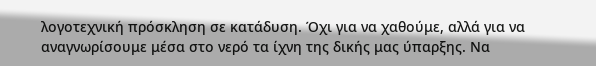λογοτεχνική πρόσκληση σε κατάδυση. Όχι για να χαθούμε, αλλά για να αναγνωρίσουμε μέσα στο νερό τα ίχνη της δικής μας ύπαρξης. Να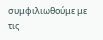συμφιλιωθούμε με τις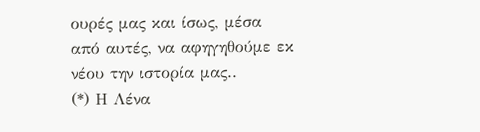ουρές μας και ίσως, μέσα από αυτές, να αφηγηθούμε εκ νέου την ιστορία μας..
(*) Η Λένα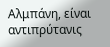Αλμπάνη, είναι αντιπρύτανις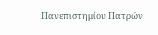Πανεπιστημίου Πατρών